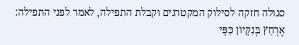סגולה חזקה לסילוק המקטרגים וקבלת התפילה, לאמר לפני התפילה: אֶרְחַץ בְּנִקָּיוֹן כַּפָּי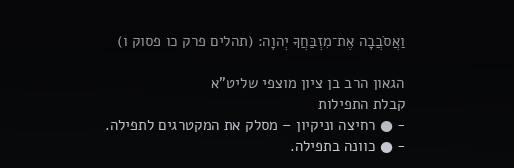וַאֲסֹבֲבָה אֶת־מִזְבַּחֲךָ יְהוָה: (תהלים פרק כו פסוק ו)

הגאון הרב בן ציון מוצפי שליט"א
קבלת התפילות
- ● רחיצה וניקיון – מסלק את המקטרגים לתפילה.
- ● כוונה בתפילה.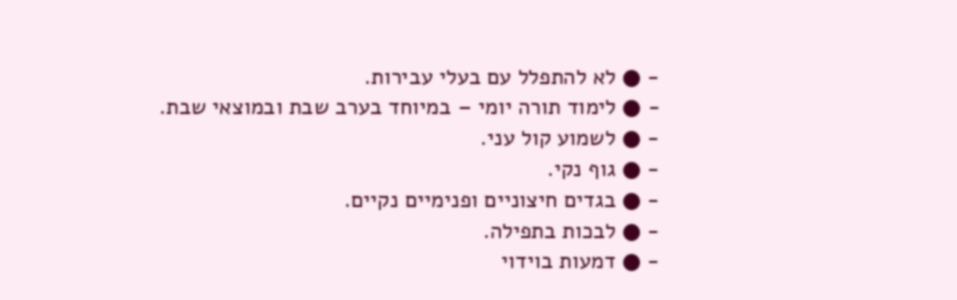- ● לא להתפלל עם בעלי עבירות.
- ● לימוד תורה יומי – במיוחד בערב שבת ובמוצאי שבת.
- ● לשמוע קול עני.
- ● גוף נקי.
- ● בגדים חיצוניים ופנימיים נקיים.
- ● לבכות בתפילה.
- ● דמעות בוידוי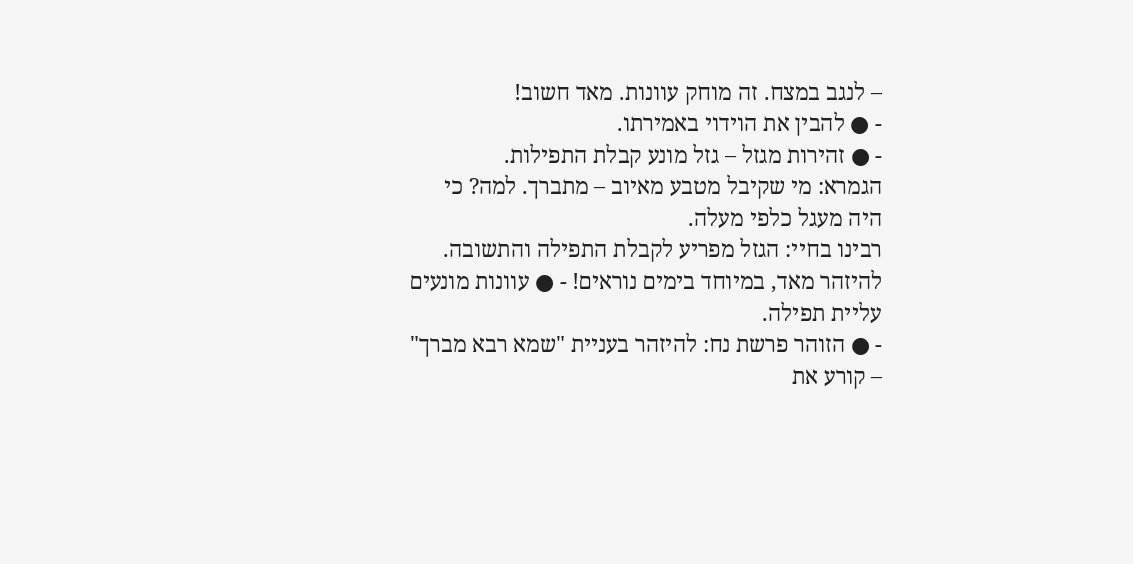– לנגב במצח. זה מוחק עוונות. מאד חשוב!
- ● להבין את הוידוי באמירתו.
- ● זהירות מגזל – גזל מונע קבלת התפילות.
הגמרא: מי שקיבל מטבע מאיוב – מתברך. למה? כי היה מעגל כלפי מעלה.
רבינו בחיי: הגזל מפריע לקבלת התפילה והתשובה. להיזהר מאד, במיוחד בימים נוראים! - ● עוונות מונעים עליית תפילה.
- ● הזוהר פרשת נח: להיזהר בעניית "שמא רבא מברך" – קורע את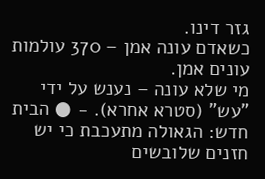גזר דינו.
כשאדם עונה אמן – 370 עולמות עונים אמן.
מי שלא עונה – נענש על ידי "עש" (סטרא אחרא). - ● הבית חדש: הגאולה מתעכבת כי יש חזנים שלובשים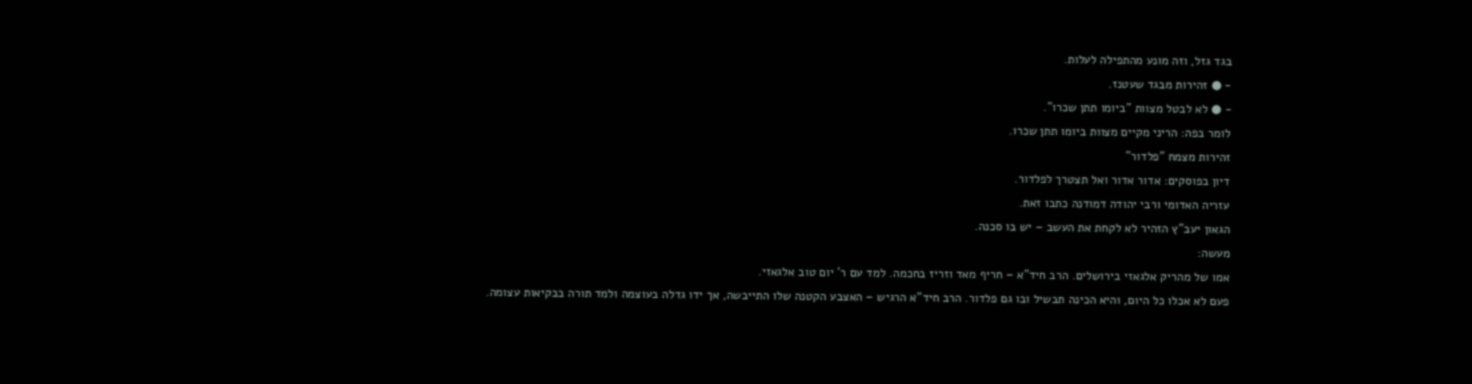בגד גזל, וזה מונע מהתפילה לעלות.
- ● זהירות מבגד שעטנז.
- ● לא לבטל מצוות "ביומו תתן שכרו".
לומר בפה: הריני מקיים מצוות ביומו תתן שכרו.
זהירות מצמח "פלדור"
דיון בפוסקים: אדור אדור ואל תצטרך לפלדור.
עזריה האדומי ורבי יהודה דמודנה כתבו זאת.
הגאון יעב"ץ הזהיר לא לקחת את העשב – יש בו סכנה.
מעשה:
אמו של מהריק אלגאזי בירושלים. הרב חיד"א – חריף מאד וזריז בחכמה. למד עם ר' יום טוב אלגאזי.
פעם לא אכלו כל היום, והיא הכינה תבשיל ובו גם פלדור. הרב חיד"א הרגיש – האצבע הקטנה שלו התייבשה, אך ידו גדלה בעוצמה ולמד תורה בבקיאות עצומה.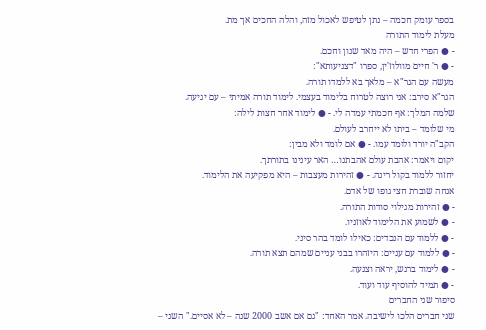בספר עומק חכמה – נתן לטיפש לאכול מזה, והלה החכים אך מת.
מעלת לימוד התורה
- ● הפרי חדש – היה מאד שנון וחכם.
- ● ר' חיים מוולוז'ין, ספרו "דצניעותא":
מעשה עם הגר"א – מלאך בא ללמדו תורה.
הגר"א סירב: אני רוצה לטרוח בלימוד בעצמי. לימוד תורה אמיתי – עם יגיעה.
שלמה המלך: אף חכמתי עמדה לי. - ● לימוד אחר חצות לילה:
מי שלומד – ביתו לא ייחרב לעולם.
הקב"ה יורד ולומד עמו. - ● אם לומד ולא מבין:
יקום ויאמר: אהבת עולם אהבתנו… האר עינינו בתורתך.
יחזור ללמוד בקול רינה. - ● זהירות מעצבות – היא מפקיעה את הלימוד.
אנחה שוברת חצי גופו של אדם.
- ● זהירות מגילוי סודות התורה.
- ● לשמוע את הלימוד לאוזניו.
- ● ללמוד עם הנכדים: כאילו לומד בהר סיני.
- ● ללמוד עם עניים: היזהרו בבני עניים שמהם תצא תורה.
- ● לימוד ברגש, יראה וצנעה.
- ● תמיד להוסיף עוד ועוד.
סיפור שני החברים
שני חברים הלכו לישיבה. אמר האחד: "גם אם אשב 2000 שנה – לא אסיים." השני –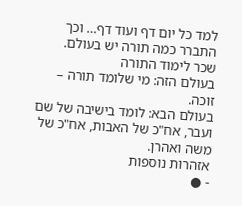למד כל יום דף ועוד דף… וכך התברר כמה תורה יש בעולם.
שכר לימוד התורה
בעולם הזה: מי שלומד תורה – זוכה.
בעולם הבא: לומד בישיבה של שם ועבר, אח"כ של האבות, אח"כ של משה ואהרן.
אזהרות נוספות
- ●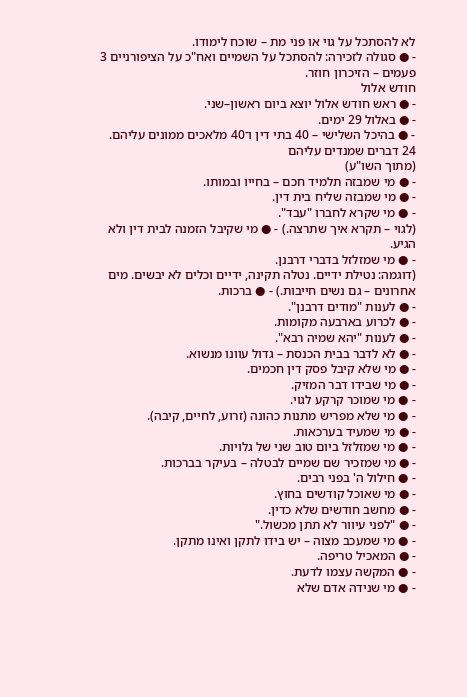לא להסתכל על גוי או פני מת – שוכח לימודו.
- ● סגולה לזכירה: להסתכל על השמיים ואח"כ על הציפורניים 3 פעמים – הזיכרון חוזר.
חודש אלול
- ● ראש חודש אלול יוצא ביום ראשון–שני.
- ● באלול 29 ימים.
- ● בהיכל השלישי – 40 בתי דין ו־40 מלאכים ממונים עליהם.
24 דברים שמנדים עליהם
(מתוך השו"ע)
- ● מי שמבזה תלמיד חכם – בחייו ובמותו.
- ● מי שמבזה שליח בית דין.
- ● מי שקרא לחברו "עבד".
(לגוי – תקרא איך שתרצה.) - ● מי שקיבל הזמנה לבית דין ולא הגיע.
- ● מי שמזלזל בדברי דרבנן.
(דוגמה: נטילת ידיים. נטלה תקינה, ידיים וכלים לא יבשים. מים אחרונים – גם נשים חייבות.) - ● ברכות.
- ● לענות "מודים דרבנן".
- ● לכרוע בארבעה מקומות.
- ● לענות "יהא שמיה רבא".
- ● לא לדבר בבית הכנסת – גדול עוונו מנשוא.
- ● מי שלא קיבל פסק דין חכמים.
- ● מי שבידו דבר המזיק.
- ● מי שמוכר קרקע לגוי.
- ● מי שלא מפריש מתנות כהונה (זרוע, לחיים, קיבה).
- ● מי שמעיד בערכאות.
- ● מי שמזלזל ביום טוב שני של גלויות.
- ● מי שמזכיר שם שמיים לבטלה – בעיקר בברכות.
- ● חילול ה' בפני רבים.
- ● מי שאוכל קודשים בחוץ.
- ● מחשב חודשים שלא כדין.
- ● "לפני עיוור לא תתן מכשול."
- ● מי שמעכב מצוה – יש בידו לתקן ואינו מתקן.
- ● המאכיל טריפה.
- ● המקשה עצמו לדעת.
- ● מי שנידה אדם שלא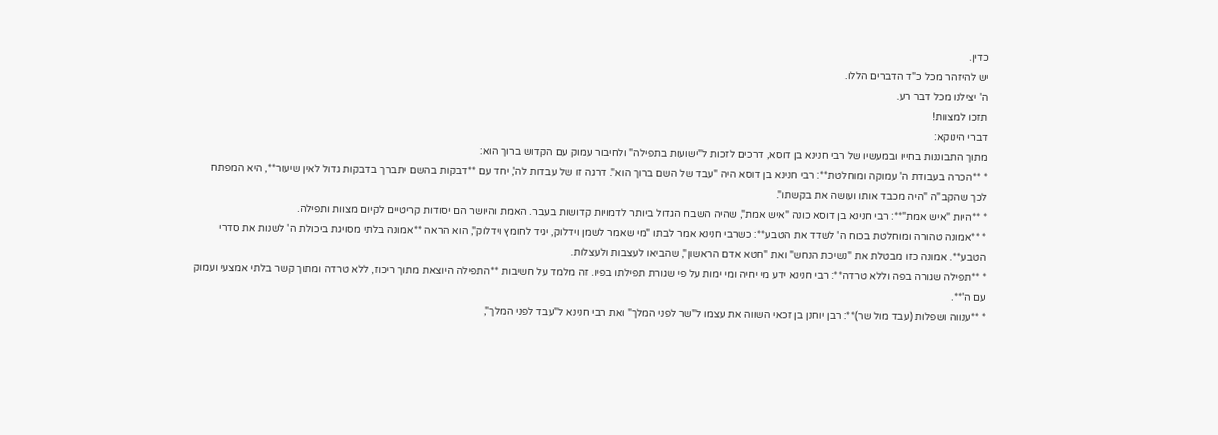כדין.
יש להיזהר מכל כ"ד הדברים הללו.
ה' יצילנו מכל דבר רע.
תזכו למצוות!
דברי הינוקא:
מתוך התבוננות בחייו ובמעשיו של רבי חנינא בן דוסא, דרכים לזכות ל"ישועות בתפילה" ולחיבור עמוק עם הקדוש ברוך הוא:
* **הכרה בעבודת ה' עמוקה ומוחלטת**: רבי חנינא בן דוסא היה "עבד של השם ברוך הוא". דרגה זו של עבדות לה', יחד עם **דבקות בהשם יתברך בדבקות גדול לאין שיעור**, היא המפתח לכך שהקב"ה "היה מכבד אותו ועושה את בקשתו".
* **היות "איש אמת"**: רבי חנינא בן דוסא כונה "איש אמת", שהיה השבח הגדול ביותר לדמויות קדושות בעבר. האמת והיושר הם יסודות קריטיים לקיום מצוות ותפילה.
* **אמונה טהורה ומוחלטת בכוח ה' לשדד את הטבע**: כשרבי חנינא אמר לבתו "מי שאמר לשמן וידלוק, יגיד לחומץ וידלוק", הוא הראה **אמונה בלתי מסויגת ביכולת ה' לשנות את סדרי הטבע**. אמונה כזו מבטלת את "נשיכת הנחש" ואת "חטא אדם הראשון", שהביאו לעצבות ולעצלות.
* **תפילה שגורה בפה וללא טרדה**: רבי חנינא ידע מי יחיה ומי ימות על פי שגורת תפילתו בפיו. זה מלמד על חשיבות **התפילה היוצאת מתוך ריכוז, ללא טרדה ומתוך קשר בלתי אמצעי ועמוק עם ה'**.
* **ענווה ושפלות (עבד מול שר)**: רבן יוחנן בן זכאי השווה את עצמו ל"שר לפני המלך" ואת רבי חנינא ל"עבד לפני המלך",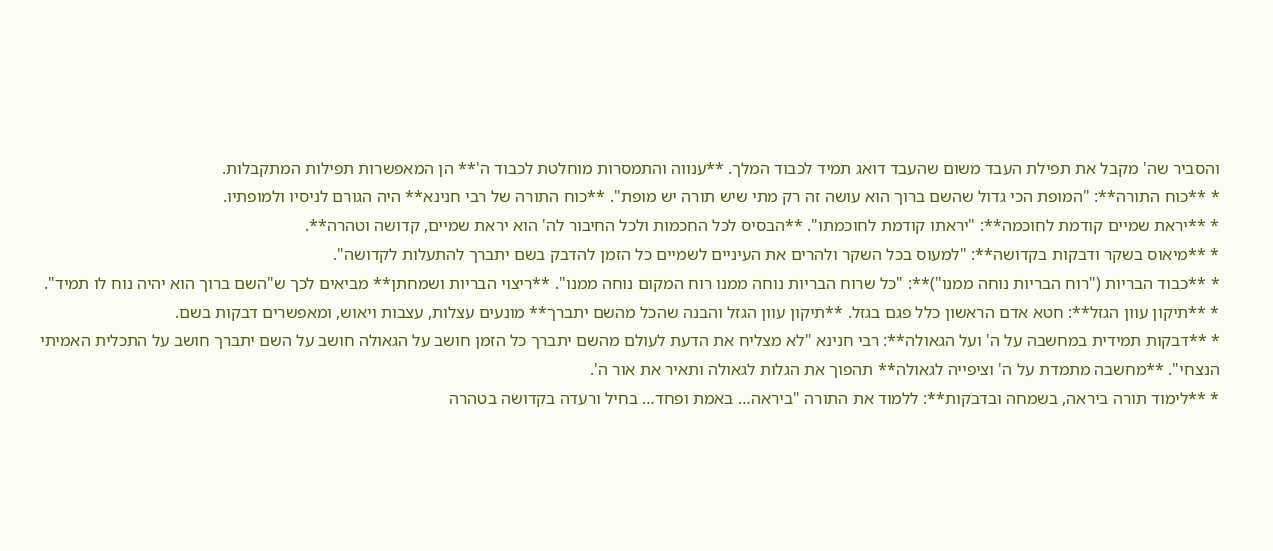והסביר שה' מקבל את תפילת העבד משום שהעבד דואג תמיד לכבוד המלך. **ענווה והתמסרות מוחלטת לכבוד ה'** הן המאפשרות תפילות המתקבלות.
* **כוח התורה**: "המופת הכי גדול שהשם ברוך הוא עושה זה רק מתי שיש תורה יש מופת". **כוח התורה של רבי חנינא** היה הגורם לניסיו ולמופתיו.
* **יראת שמיים קודמת לחוכמה**: "יראתו קודמת לחוכמתו". **הבסיס לכל החכמות ולכל החיבור לה' הוא יראת שמיים, קדושה וטהרה**.
* **מיאוס בשקר ודבקות בקדושה**: "למעוס בכל השקר ולהרים את העיניים לשמיים כל הזמן להדבק בשם יתברך להתעלות לקדושה".
* **כבוד הבריות ("רוח הבריות נוחה ממנו")**: "כל שרוח הבריות נוחה ממנו רוח המקום נוחה ממנו". **ריצוי הבריות ושמחתן** מביאים לכך ש"השם ברוך הוא יהיה נוח לו תמיד".
* **תיקון עוון הגזל**: חטא אדם הראשון כלל פגם בגזל. **תיקון עוון הגזל והבנה שהכל מהשם יתברך** מונעים עצלות, עצבות ויאוש, ומאפשרים דבקות בשם.
* **דבקות תמידית במחשבה על ה' ועל הגאולה**: רבי חנינא "לא מצליח את הדעת לעולם מהשם יתברך כל הזמן חושב על הגאולה חושב על השם יתברך חושב על התכלית האמיתי הנצחי". **מחשבה מתמדת על ה' וציפייה לגאולה** תהפוך את הגלות לגאולה ותאיר את אור ה'.
* **לימוד תורה ביראה, בשמחה ובדבקות**: ללמוד את התורה "ביראה… באמת ופחד… בחיל ורעדה בקדושה בטהרה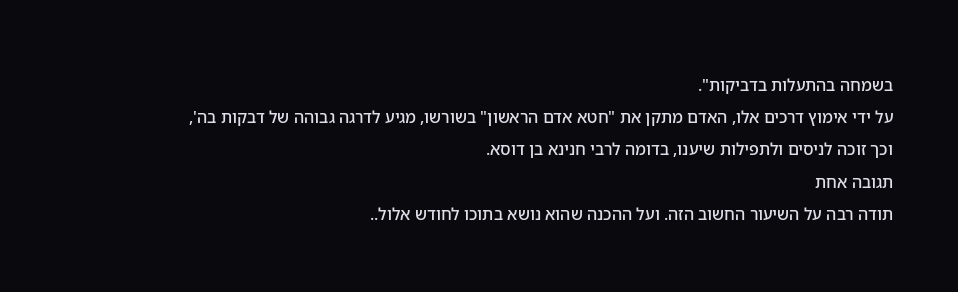בשמחה בהתעלות בדביקות".
על ידי אימוץ דרכים אלו, האדם מתקן את "חטא אדם הראשון" בשורשו, מגיע לדרגה גבוהה של דבקות בה', וכך זוכה לניסים ולתפילות שיענו, בדומה לרבי חנינא בן דוסא.
תגובה אחת
תודה רבה על השיעור החשוב הזה. ועל ההכנה שהוא נושא בתוכו לחודש אלול..